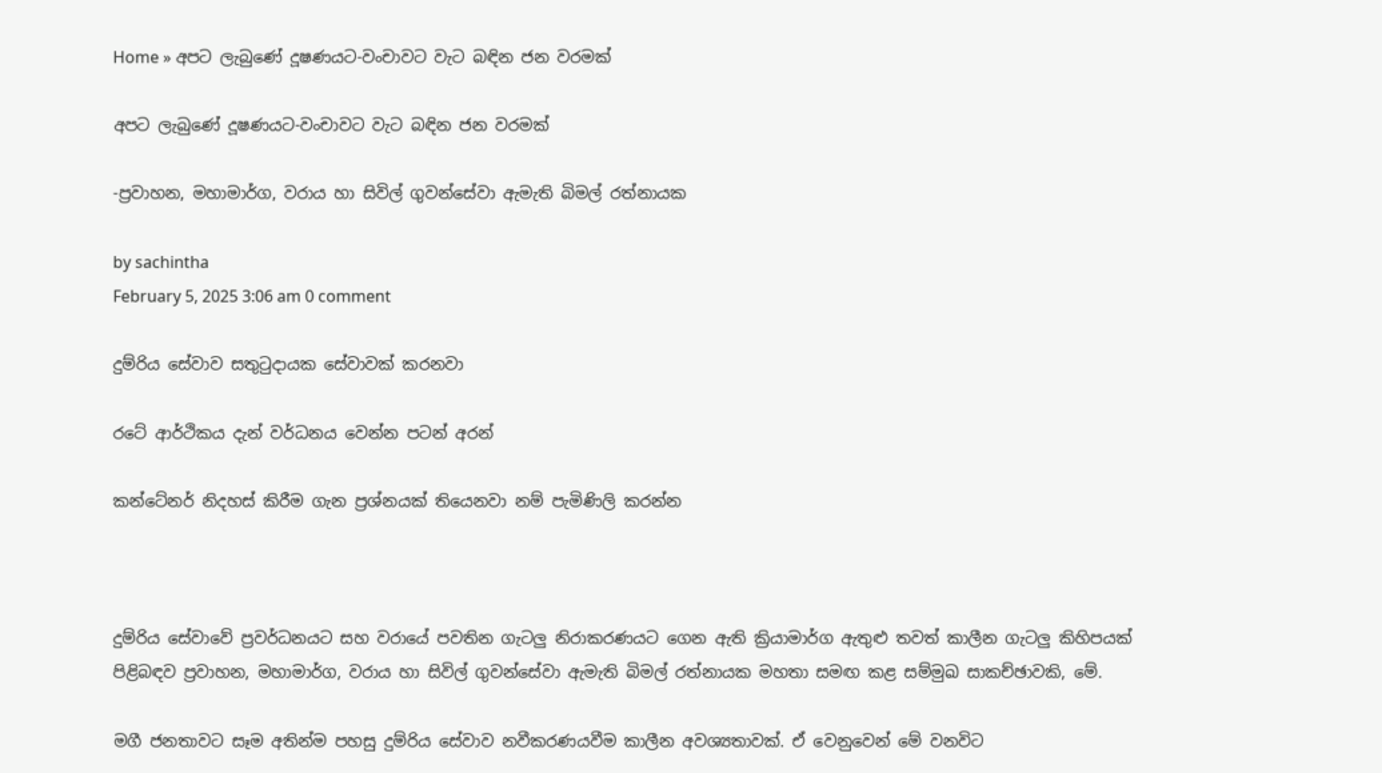Home » අපට ලැබුණේ දූෂණයට-වංචාවට වැට බඳින ජන වරමක්

අපට ලැබුණේ දූෂණයට-වංචාවට වැට බඳින ජන වරමක්

-ප්‍රවාහන, මහාමාර්ග, වරාය හා සිවිල් ගුවන්සේවා ඇමැති බිමල් රත්නායක

by sachintha
February 5, 2025 3:06 am 0 comment

දුම්රිය සේවාව සතුටුදායක සේවාවක් කරනවා

රටේ ආර්ථිකය දැන් වර්ධනය වෙන්න පටන් අරන්

කන්ටේනර් නිදහස් කිරීම ගැන ප්‍රශ්නයක් තියෙනවා නම් පැමිණිලි කරන්න



දුම්රිය සේවාවේ ප්‍රවර්ධනයට සහ වරායේ පවතින ගැටලු නිරාකරණයට ගෙන ඇති ක්‍රියාමාර්ග ඇතුළු තවත් කාලීන ගැටලු කිහිපයක් පිළිබඳව ප්‍රවාහන, මහාමාර්ග, වරාය හා සිවිල් ගුවන්සේවා ඇමැති බිමල් රත්නායක මහතා සමඟ කළ සම්මුඛ සාකච්ඡාවකි, මේ.

මගී ජනතාවට සෑම අතින්ම පහසු දුම්රිය සේවාව නවීකරණයවීම කාලීන අවශ්‍යතාවක්. ඒ වෙනුවෙන් මේ වනවිට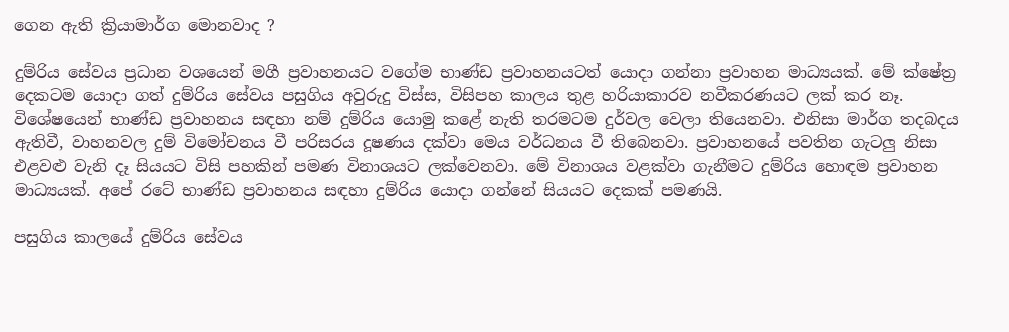ගෙන ඇති ක්‍රියාමාර්ග මොනවාද ?

දුම්රිය සේවය ප්‍රධාන වශයෙන් මගී ප්‍රවාහනයට වගේම භාණ්ඩ ප්‍රවාහනයටත් යොදා ගන්නා ප්‍රවාහන මාධ්‍යයක්. මේ ක්ෂේත්‍ර දෙකටම යොදා ගත් දුම්රිය සේවය පසුගිය අවුරුදු විස්ස, විසිපහ කාලය තුළ හරියාකාරව නවීකරණයට ලක් කර නෑ. විශේෂයෙන් භාණ්ඩ ප්‍රවාහනය සඳහා නම් දුම්රිය යොමු කළේ නැති තරමටම දුර්වල වෙලා තියෙනවා. එනිසා මාර්ග තදබදය ඇතිවී, වාහනවල දුම් විමෝචනය වී පරිසරය දූෂණය දක්වා මෙය වර්ධනය වී තිබෙනවා. ප්‍රවාහනයේ පවතින ගැටලු නිසා එළවළු වැනි දෑ සියයට විසි පහකින් පමණ විනාශයට ලක්වෙනවා. මේ විනාශය වළක්වා ගැනීමට දුම්රිය හොඳම ප්‍රවාහන මාධ්‍යයක්. අපේ රටේ භාණ්ඩ ප්‍රවාහනය සඳහා දුම්රිය යොදා ගන්නේ සියයට දෙකක් පමණයි.

පසුගිය කාලයේ දුම්රිය සේවය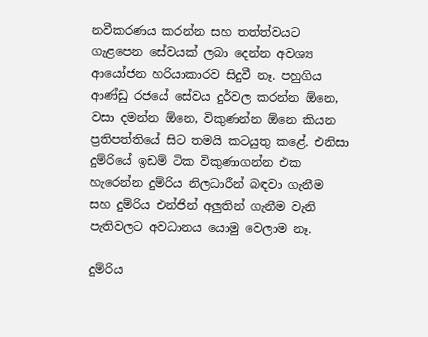නවීකරණය කරන්න සහ තත්ත්වයට ගැළපෙන සේවයක් ලබා දෙන්න අවශ්‍ය ආයෝජන හරියාකාරව සිදුවී නෑ. පහුගිය ආණ්ඩු රජයේ සේවය දුර්වල කරන්න ඕනෙ, වසා දමන්න ඕනෙ, විකුණන්න ඕනෙ කියන ප්‍රතිපත්තියේ සිට තමයි කටයුතු කළේ. එනිසා දුම්රියේ ඉඩම් ටික විකුණාගන්න එක හැරෙන්න දුම්රිය නිලධාරීන් බඳවා ගැනීම සහ දුම්රිය එන්ජින් අලුතින් ගැනීම වැනි පැතිවලට අවධානය යොමු වෙලාම නෑ.

දුම්රිය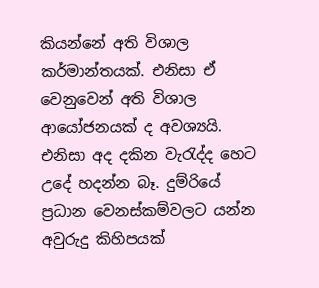කියන්නේ අති විශාල කර්මාන්තයක්. එනිසා ඒ වෙනුවෙන් අති විශාල ආයෝජනයක් ද අවශ්‍යයි. එනිසා අද දකින වැරැද්ද හෙට උදේ හදන්න බෑ. දුම්රියේ ප්‍රධාන වෙනස්කම්වලට යන්න අවුරුදු කිහිපයක්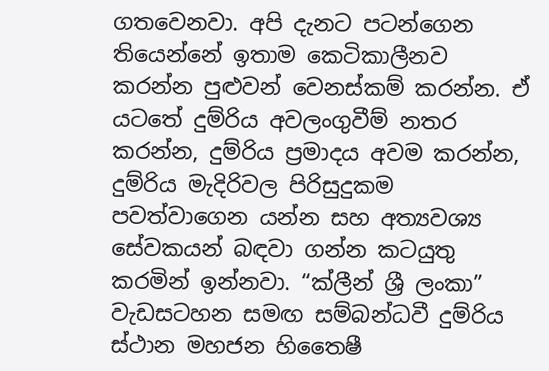ගතවෙනවා. අපි දැනට පටන්ගෙන තියෙන්නේ ඉතාම කෙටිකාලීනව කරන්න පුළුවන් වෙනස්කම් කරන්න. ඒ යටතේ දුම්රිය අවලංගුවීම් නතර කරන්න, දුම්රිය ප්‍රමාදය අවම කරන්න, දුම්රිය මැදිරිවල පිරිසුදුකම පවත්වාගෙන යන්න සහ අත්‍යවශ්‍ය සේවකයන් බඳවා ගන්න කටයුතු කරමින් ඉන්නවා. “ක්ලීන් ශ්‍රී ලංකා” වැඩසටහන සමඟ සම්බන්ධවී දුම්රිය ස්ථාන මහජන හිතෛෂී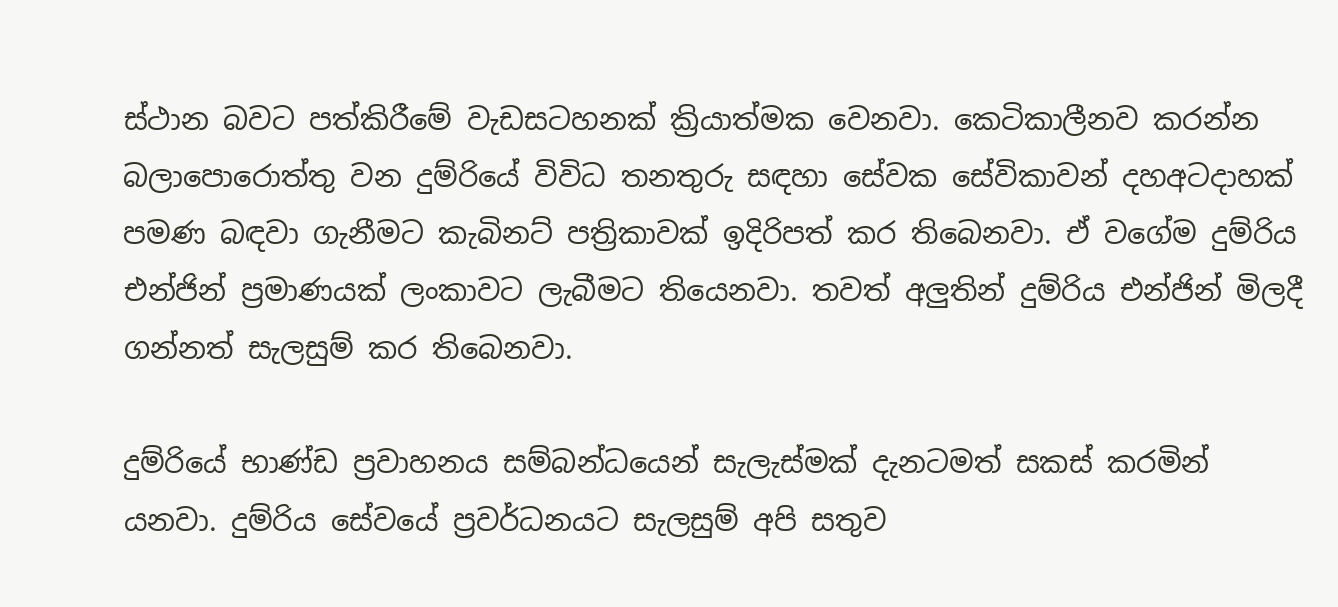ස්ථාන බවට පත්කිරීමේ වැඩසටහනක් ක්‍රියාත්මක වෙනවා. කෙටිකාලීනව කරන්න බලාපොරොත්තු වන දුම්රියේ විවිධ තනතුරු සඳහා සේවක සේවිකාවන් දහඅටදාහක් පමණ බඳවා ගැනීමට කැබිනට් පත්‍රිකාවක් ඉදිරිපත් කර තිබෙනවා. ඒ වගේම දුම්රිය එන්ජින් ප්‍රමාණයක් ලංකාවට ලැබීමට තියෙනවා. තවත් අලුතින් දුම්රිය එන්ජින් මිලදී ගන්නත් සැලසුම් කර තිබෙනවා.

දුම්රියේ භාණ්ඩ ප්‍රවාහනය සම්බන්ධයෙන් සැලැස්මක් දැනටමත් සකස් කරමින් යනවා. දුම්රිය සේවයේ ප්‍රවර්ධනයට සැලසුම් අපි සතුව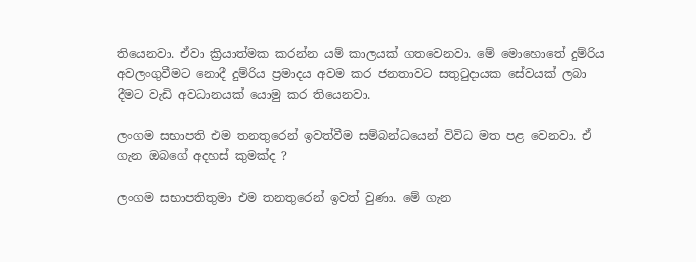තියෙනවා. ඒවා ක්‍රියාත්මක කරන්න යම් කාලයක් ගතවෙනවා. මේ මොහොතේ දුම්රිය අවලංගුවීමට නොදී දුම්රිය ප්‍රමාදය අවම කර ජනතාවට සතුටුදායක සේවයක් ලබා දීමට වැඩි අවධානයක් යොමු කර තියෙනවා.

ලංගම සභාපති එම තනතුරෙන් ඉවත්වීම සම්බන්ධයෙන් විවිධ මත පළ වෙනවා. ඒ ගැන ඔබගේ අදහස් කුමක්ද ?

ලංගම සභාපතිතුමා එම තනතුරෙන් ඉවත් වුණා. මේ ගැන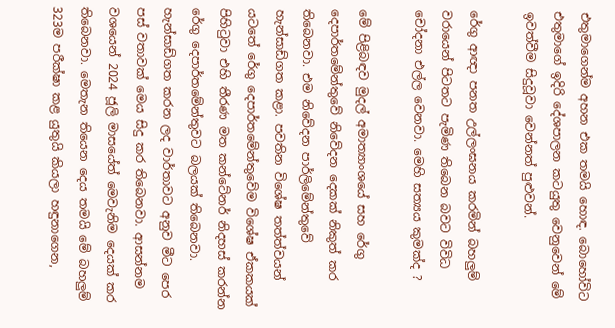එතුමාගෙන්ම අහන එක තමයි හොඳ. බොහෝවිට එතුමාගේ ඉදිරි දේශපාලන කටයුතු වෙනුවෙන් මේ ඉවත්වීම සිදුවූවා වෙන්නත් පුළුවන්.

රේගු ආඥා පනත උල්ලංඝනය කරමින් බහලුම් වරායෙන් පිටතට පැමිණ තිබෙන බවට විවිධ චෝදනා එල්ල වෙනවා. මෙහි සත්‍යය කුමක්ද ?

මේ පිළිබඳව මුදල් අමාත්‍යාංශයේ සහ රේගු දෙපාර්තමේන්තුවේ නිවේදන දෙකක් නිකුත් කර තිබෙනවා. එම නිවේදන පාර්ලිමේන්තුවේ හැන්සාඩ්ගත කළා. පවතින විශේෂ තත්ත්වයන් යටතේ රේගු දෙපාර්තමේන්තුවේම විශේෂ ඒකකයක් පිහිටුවා එහි තීරණ මත කන්ටේනර් නිදහස් කරන්න රේගු දෙපාර්තමේන්තුවට බලයක් තිබෙනවා. හැන්සාඩ්ගත කරන ලද වාර්තාවට අනුව මීට පෙර පස් වතාවක් මෙය සිදු කර තිබෙනවා. ආසන්නම වශයෙන් 2024 ජූලි මාසයේත් මෙවැනිම දෙයක් කර තිබෙනවා. මෙතැන තියෙන දෙය තමයි මේ බහලුම් 323ම පරීක්ෂා කළ යුතුයි කියලා හඳුනාගෙන,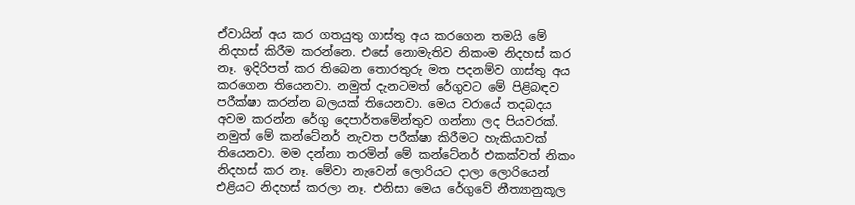ඒවායින් අය කර ගතයුතු ගාස්තු අය කරගෙන තමයි මේ නිදහස් කිරීම කරන්නෙ. එසේ නොමැතිව නිකංම නිදහස් කර නෑ. ඉදිරිපත් කර තිබෙන තොරතුරු මත පදනම්ව ගාස්තු අය කරගෙන තියෙනවා. නමුත් දැනටමත් රේගුවට මේ පිළිබඳව පරීක්ෂා කරන්න බලයක් තියෙනවා. මෙය වරායේ තදබදය අවම කරන්න රේගු දෙපාර්තමේන්තුව ගන්නා ලද පියවරක්. නමුත් මේ කන්ටේනර් නැවත පරීක්ෂා කිරීමට හැකියාවක් තියෙනවා. මම දන්නා තරමින් මේ කන්ටේනර් එකක්වත් නිකං නිදහස් කර නෑ. මේවා නැවෙන් ලොරියට දාලා ලොරියෙන් එළියට නිදහස් කරලා නෑ. එනිසා මෙය රේගුවේ නීත්‍යානුකූල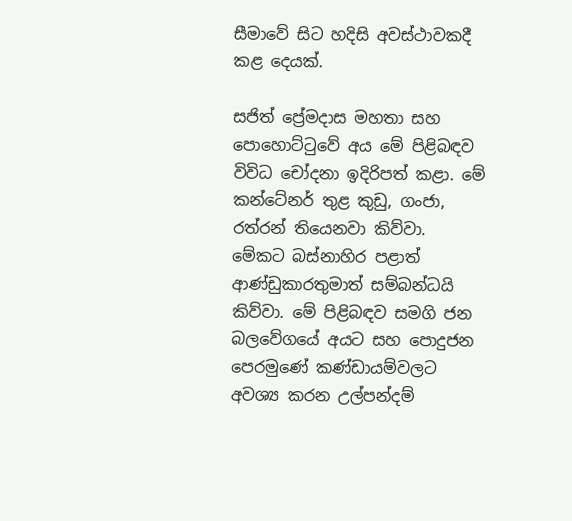සීමාවේ සිට හදිසි අවස්ථාවකදී කළ දෙයක්.

සජිත් ප්‍රේමදාස මහතා සහ පොහොට්ටුවේ අය මේ පිළිබඳව විවිධ චෝදනා ඉදිරිපත් කළා. මේ කන්ටේනර් තුළ කුඩු, ගංජා, රත්රන් තියෙනවා කිව්වා. මේකට බස්නාහිර පළාත් ආණ්ඩුකාරතුමාත් සම්බන්ධයි කිව්වා. මේ පිළිබඳව සමගි ජන බලවේගයේ අයට සහ පොදුජන පෙරමුණේ කණ්ඩායම්වලට අවශ්‍ය කරන උල්පන්දම්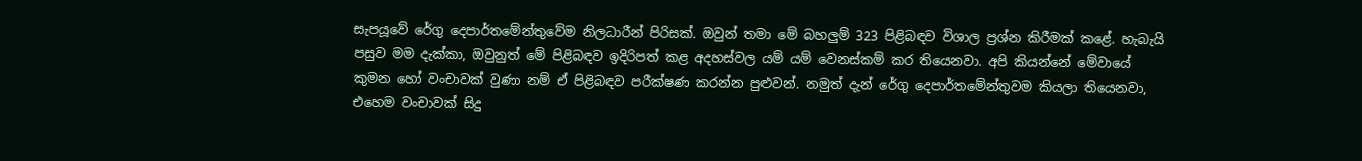සැපයූවේ රේගු දෙපාර්තමේන්තුවේම නිලධාරීන් පිරිසක්. ඔවුන් තමා මේ බහලුම් 323 පිළිබඳව විශාල ප්‍රශ්න කිරීමක් කළේ. හැබැයි පසුව මම දැක්කා, ඔවුනුත් මේ පිළිබඳව ඉදිරිපත් කළ අදහස්වල යම් යම් වෙනස්කම් කර තියෙනවා. අපි කියන්නේ මේවායේ කුමන හෝ වංචාවක් වුණා නම් ඒ පිළිබඳව පරීක්ෂණ කරන්න පුළුවන්. නමුත් දැන් රේගු දෙපාර්තමේන්තුවම කියලා තියෙනවා, එහෙම වංචාවක් සිදු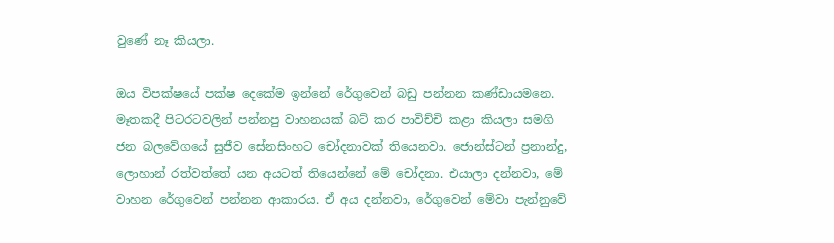වුණේ නෑ කියලා.

ඔය විපක්ෂයේ පක්ෂ දෙකේම ඉන්නේ රේගුවෙන් බඩු පන්නන කණ්ඩායමනෙ. මෑතකදී පිටරටවලින් පන්නපු වාහනයක් බට් කර පාවිච්චි කළා කියලා සමගි ජන බලවේගයේ සුජීව සේනසිංහට චෝදනාවක් තියෙනවා. ජොන්ස්ටන් ප්‍රනාන්දු, ලොහාන් රත්වත්තේ යන අයටත් තියෙන්නේ මේ චෝදනා. එයාලා දන්නවා, මේ වාහන රේගුවෙන් පන්නන ආකාරය. ඒ අය දන්නවා, රේගුවෙන් මේවා පැන්නුවේ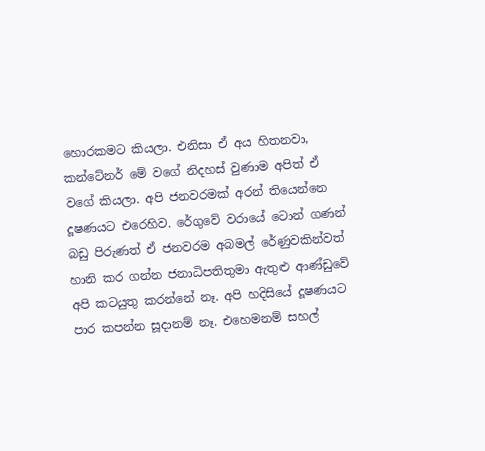හොරකමට කියලා. එනිසා ඒ අය හිතනවා, කන්ටේනර් මේ වගේ නිදහස් වුණාම අපිත් ඒ වගේ කියලා. අපි ජනවරමක් අරන් තියෙන්නෙ දූෂණයට එරෙහිව. රේගුවේ වරායේ ටොන් ගණන් බඩු පිරුණත් ඒ ජනවරම අබමල් රේණුවකින්වත් හානි කර ගන්න ජනාධිපතිතුමා ඇතුළු ආණ්ඩුවේ අපි කටයුතු කරන්නේ නෑ. අපි හදිසියේ දූෂණයට පාර කපන්න සූදානම් නෑ. එහෙමනම් සහල්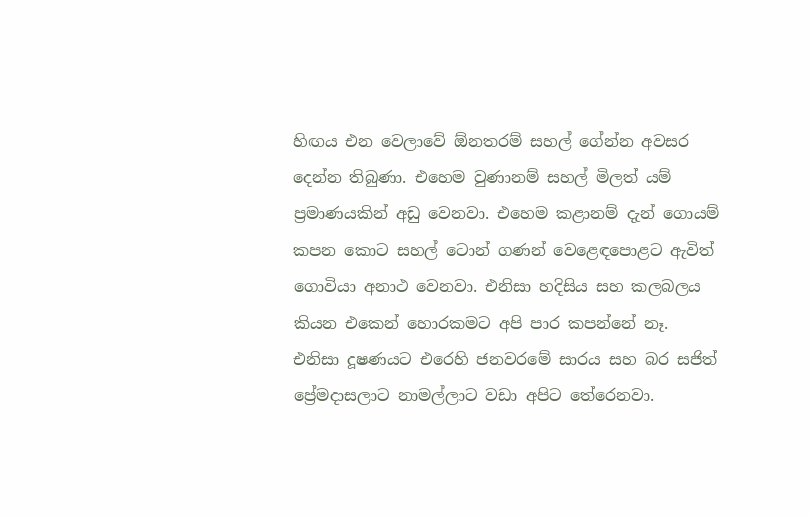හිඟය එන වෙලාවේ ඕනතරම් සහල් ගේන්න අවසර දෙන්න තිබුණා. එහෙම වුණානම් සහල් මිලත් යම් ප්‍රමාණයකින් අඩු වෙනවා. එහෙම කළානම් දැන් ගොයම් කපන කොට සහල් ටොන් ගණන් වෙළෙඳපොළට ඇවිත් ගොවියා අනාථ වෙනවා. එනිසා හදිසිය සහ කලබලය කියන එකෙන් හොරකමට අපි පාර කපන්නේ නෑ. එනිසා දූෂණයට එරෙහි ජනවරමේ සාරය සහ බර සජිත් ප්‍රේමදාසලාට නාමල්ලාට වඩා අපිට තේරෙනවා.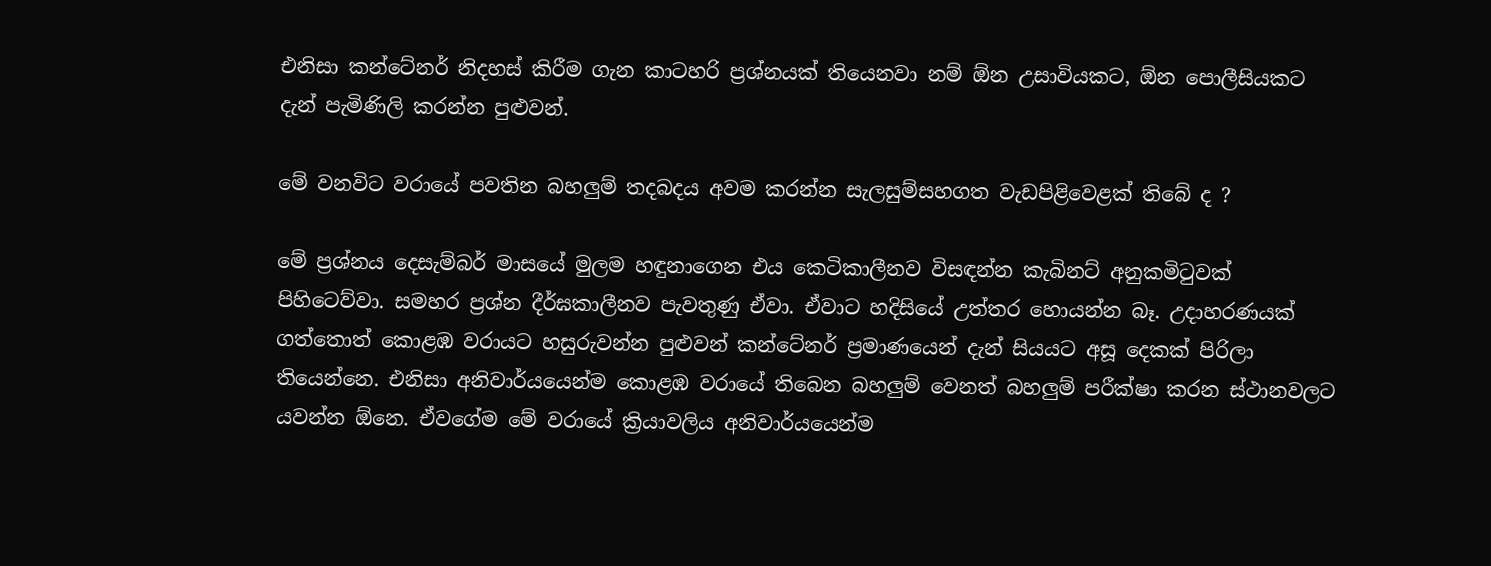එනිසා කන්ටේනර් නිදහස් කිරීම ගැන කාටහරි ප්‍රශ්නයක් තියෙනවා නම් ඕන උසාවියකට, ඕන පොලීසියකට දැන් පැමිණිලි කරන්න පුළුවන්.

මේ වනවිට වරායේ පවතින බහලුම් තදබදය අවම කරන්න සැලසුම්සහගත වැඩපිළිවෙළක් තිබේ ද ?

මේ ප්‍රශ්නය දෙසැම්බර් මාසයේ මුලම හඳුනාගෙන එය කෙටිකාලීනව විසඳන්න කැබිනට් අනුකමිටුවක් පිහිටෙව්වා. සමහර ප්‍රශ්න දීර්ඝකාලීනව පැවතුණු ඒවා. ඒවාට හදිසියේ උත්තර හොයන්න බෑ. උදාහරණයක් ගත්තොත් කොළඹ වරායට හසුරුවන්න පුළුවන් කන්ටේනර් ප්‍රමාණයෙන් දැන් සියයට අසූ දෙකක් පිරිලා තියෙන්නෙ. එනිසා අනිවාර්යයෙන්ම කොළඹ වරායේ තිබෙන බහලුම් වෙනත් බහලුම් පරීක්ෂා කරන ස්ථානවලට යවන්න ඕනෙ. ඒවගේම මේ වරායේ ක්‍රියාවලිය අනිවාර්යයෙන්ම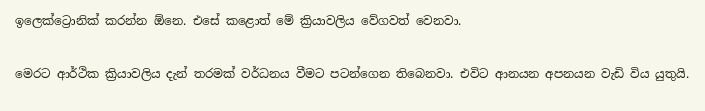ඉලෙක්ට්‍රොනික් කරන්න ඕනෙ. එසේ කළොත් මේ ක්‍රියාවලිය වේගවත් වෙනවා.

මෙරට ආර්ථික ක්‍රියාවලිය දැන් තරමක් වර්ධනය වීමට පටන්ගෙන තිබෙනවා. එවිට ආනයන අපනයන වැඩි විය යුතුයි.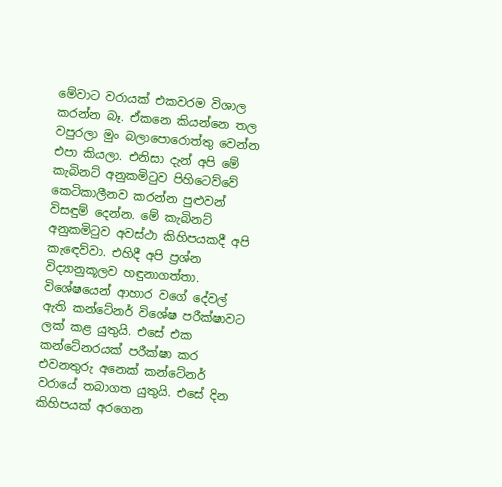මේවාට වරායක් එකවරම විශාල කරන්න බෑ. ඒකනෙ කියන්නෙ තල වපුරලා මුං බලාපොරොත්තු වෙන්න එපා කියලා. එනිසා දැන් අපි මේ කැබිනට් අනුකමිටුව පිහිටෙව්වේ කෙටිකාලීනව කරන්න පුළුවන් විසඳුම් දෙන්න. මේ කැබිනට් අනුකමිටුව අවස්ථා කිහිපයකදී අපි කැඳෙව්වා. එහිදී අපි ප්‍රශ්න විද්‍යානුකූලව හඳුනාගත්තා. විශේෂයෙන් ආහාර වගේ දේවල් ඇති කන්ටේනර් විශේෂ පරීක්ෂාවට ලක් කළ යුතුයි. එසේ එක කන්ටේනරයක් පරීක්ෂා කර එවනතුරු අනෙක් කන්ටේනර් වරායේ තබාගත යුතුයි. එසේ දින කිහිපයක් අරගෙන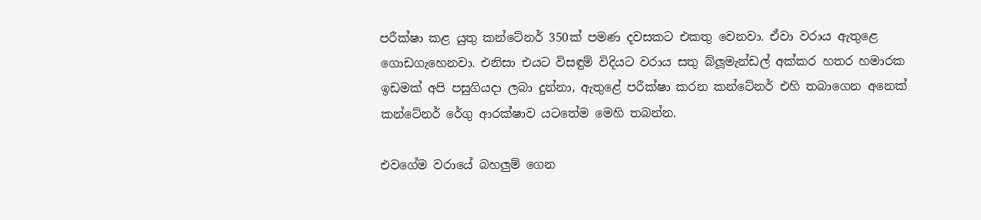පරීක්ෂා කළ යුතු කන්ටේනර් 350ක් පමණ දවසකට එකතු වෙනවා. ඒවා වරාය ඇතුළෙ ගොඩගැහෙනවා. එනිසා එයට විසඳුම් විදියට වරාය සතු බ්ලූමැන්ඩල් අක්කර හතර හමාරක ඉඩමක් අපි පසුගියදා ලබා දුන්නා, ඇතුළේ පරීක්ෂා කරන කන්ටේනර් එහි තබාගෙන අනෙක් කන්ටේනර් රේගු ආරක්ෂාව යටතේම මෙහි තබන්න.

එවගේම වරායේ බහලුම් ගෙන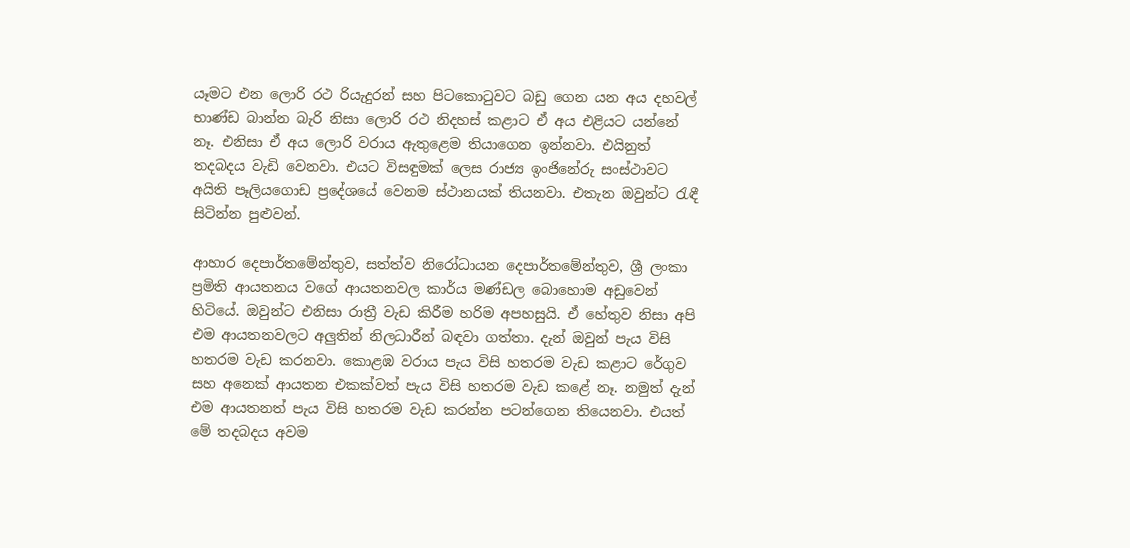යෑමට එන ලොරි රථ රියැදුරන් සහ පිටකොටුවට බඩු ගෙන යන අය දහවල් භාණ්ඩ බාන්න බැරි නිසා ලොරි රථ නිදහස් කළාට ඒ අය එළියට යන්නේ නෑ. එනිසා ඒ අය ලොරි වරාය ඇතුළෙම තියාගෙන ඉන්නවා. එයිනුත් තදබදය වැඩි වෙනවා. එයට විසඳුමක් ලෙස රාජ්‍ය ඉංජිනේරු සංස්ථාවට අයිති පෑලියගොඩ ප්‍රදේශයේ වෙනම ස්ථානයක් තියනවා. එතැන ඔවුන්ට රැඳී සිටින්න පුළුවන්.

ආහාර දෙපාර්තමේන්තුව, සත්ත්ව නිරෝධායන දෙපාර්තමේන්තුව, ශ්‍රී ලංකා ප්‍රමිති ආයතනය වගේ ආයතනවල කාර්ය මණ්ඩල බොහොම අඩුවෙන් හිටියේ. ඔවුන්ට එනිසා රාත්‍රී වැඩ කිරීම හරිම අපහසුයි. ඒ හේතුව නිසා අපි එම ආයතනවලට අලුතින් නිලධාරීන් බඳවා ගත්තා. දැන් ඔවුන් පැය විසි හතරම වැඩ කරනවා. කොළඹ වරාය පැය විසි හතරම වැඩ කළාට රේගුව සහ අනෙක් ආයතන එකක්වත් පැය විසි හතරම වැඩ කළේ නෑ. නමුත් දැන් එම ආයතනත් පැය විසි හතරම වැඩ කරන්න පටන්ගෙන තියෙනවා. එයත් මේ තදබදය අවම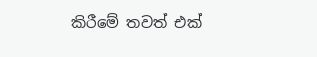කිරීමේ තවත් එක්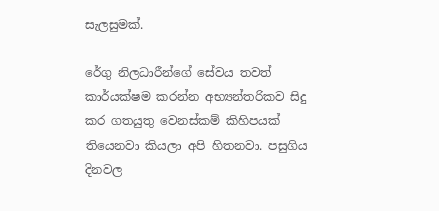සැලසුමක්.

රේගු නිලධාරීන්ගේ සේවය තවත් කාර්යක්ෂම කරන්න අභ්‍යන්තරිකව සිදු කර ගතයුතු වෙනස්කම් කිහිපයක් තියෙනවා කියලා අපි හිතනවා. පසුගිය දිනවල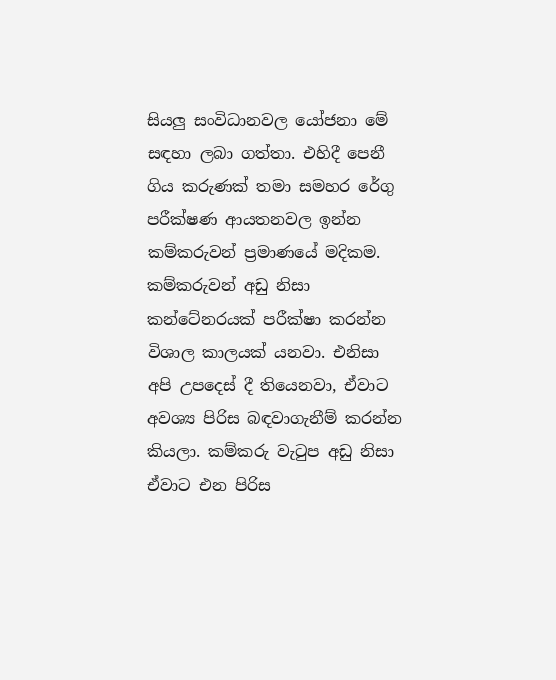සියලු සංවිධානවල යෝජනා මේ සඳහා ලබා ගත්තා. එහිදී පෙනී ගිය කරුණක් තමා සමහර රේගු පරීක්ෂණ ආයතනවල ඉන්න කම්කරුවන් ප්‍රමාණයේ මදිකම. කම්කරුවන් අඩු නිසා කන්ටේනරයක් පරීක්ෂා කරන්න විශාල කාලයක් යනවා. එනිසා අපි උපදෙස් දී තියෙනවා, ඒවාට අවශ්‍ය පිරිස බඳවාගැනීම් කරන්න කියලා. කම්කරු වැටුප අඩු නිසා ඒවාට එන පිරිස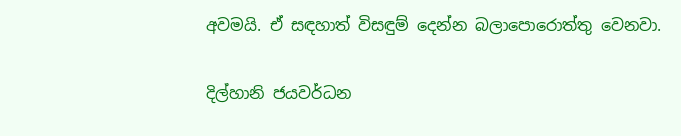අවමයි. ඒ සඳහාත් විසඳුම් දෙන්න බලාපොරොත්තු වෙනවා.

දිල්හානි ජයවර්ධන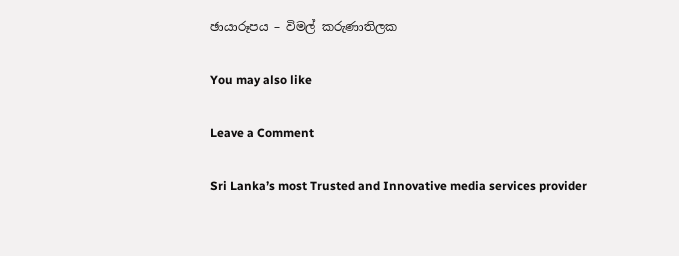ඡායාරූපය – විමල් කරුණාතිලක

You may also like

Leave a Comment

Sri Lanka’s most Trusted and Innovative media services provider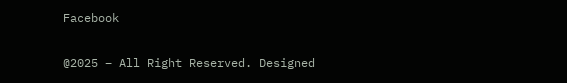Facebook

@2025 – All Right Reserved. Designed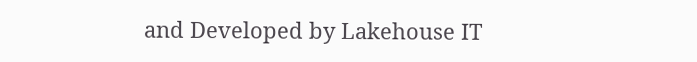and Developed by Lakehouse IT